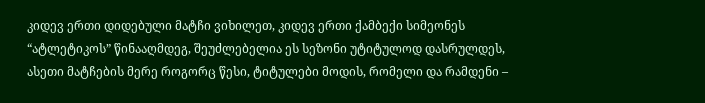კიდევ ერთი დიდებული მატჩი ვიხილეთ, კიდევ ერთი ქამბექი სიმეონეს “ატლეტიკოს” წინააღმდეგ, შეუძლებელია ეს სეზონი უტიტულოდ დასრულდეს, ასეთი მატჩების მერე როგორც წესი, ტიტულები მოდის, რომელი და რამდენი –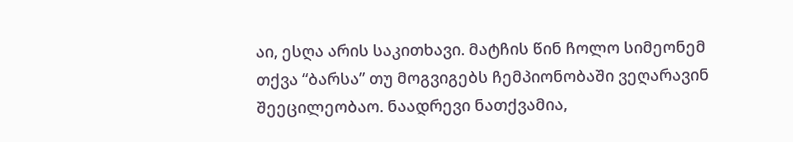აი, ესღა არის საკითხავი. მატჩის წინ ჩოლო სიმეონემ თქვა “ბარსა” თუ მოგვიგებს ჩემპიონობაში ვეღარავინ შეეცილეობაო. ნაადრევი ნათქვამია,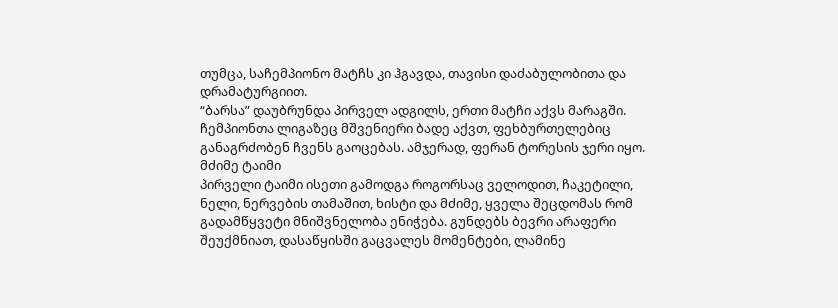თუმცა, საჩემპიონო მატჩს კი ჰგავდა, თავისი დაძაბულობითა და დრამატურგიით.
“ბარსა” დაუბრუნდა პირველ ადგილს, ერთი მატჩი აქვს მარაგში. ჩემპიონთა ლიგაზეც მშვენიერი ბადე აქვთ, ფეხბურთელებიც განაგრძობენ ჩვენს გაოცებას. ამჯერად, ფერან ტორესის ჯერი იყო.
მძიმე ტაიმი
პირველი ტაიმი ისეთი გამოდგა როგორსაც ველოდით, ჩაკეტილი, ნელი, ნერვების თამაშით, ხისტი და მძიმე, ყველა შეცდომას რომ გადამწყვეტი მნიშვნელობა ენიჭება. გუნდებს ბევრი არაფერი შეუქმნიათ, დასაწყისში გაცვალეს მომენტები, ლამინე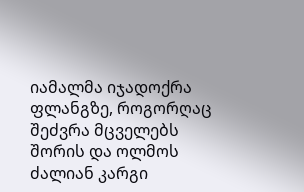იამალმა იჯადოქრა ფლანგზე, როგორღაც შეძვრა მცველებს შორის და ოლმოს ძალიან კარგი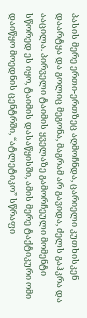პასის მერე ერთი-ერთზეც აღმოჩნდა, ცარიელი კუთხისკენ დაარტყა და გოლიც მეგონა, მაგრამ არ გავიდა, ძელს გაჰკრა და ააცილა. პირველი ტაიმის ყველაზე გამორჩეული მომენტი სწორედ ეს იყო, ტაიმის დასაწყისში, ამის მერე ტაქტიკური ომი დაიწყო მოედნის ცენტრში, “ატლეტიკო” სწრაფი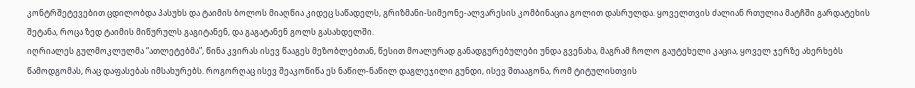კონტრშეტევებით ცდილობდა პასუხს და ტაიმის ბოლოს მიაღწია კიდეც საწადელს, გრიზმანი-სიმეონე-ალვარესის კომბინაცია გოლით დასრულდა. ყოველთვის ძალიან რთულია მატჩში გარდატეხის შეტანა, როცა ზედ ტაიმის მიწურულს გაგიტანენ, და გაგატანენ გოლს გასახდელში.
იღრიალეს გულმოკლულმა “ათლეტებმა”, წინა კვირას ისევ წააგეს მეზობლებთან, წესით მოალურად განადგურებულები უნდა გვენახა, მაგრამ ჩოლო გაუტეხელი კაცია, ყოველ ჯერზე ახერხებს წამოდგომას, რაც დაფასებას იმსახურებს. როგორღაც ისევ შეაკოწიწა ეს ნაწილ-ნაწილ დაგლეჯილი გუნდი, ისევ შთააგონა, რომ ტიტულისთვის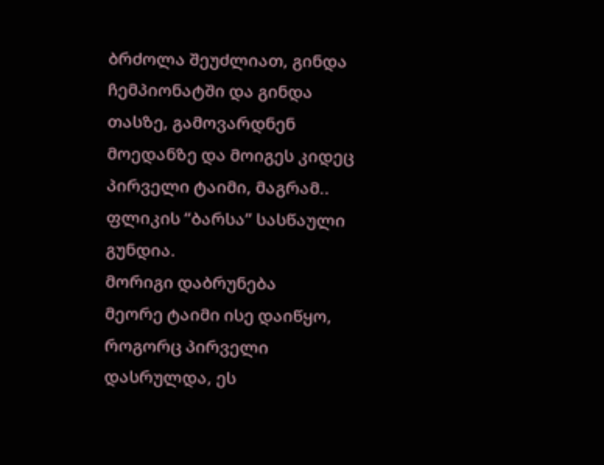ბრძოლა შეუძლიათ, გინდა ჩემპიონატში და გინდა თასზე, გამოვარდნენ მოედანზე და მოიგეს კიდეც პირველი ტაიმი, მაგრამ.. ფლიკის “ბარსა” სასწაული გუნდია.
მორიგი დაბრუნება
მეორე ტაიმი ისე დაიწყო, როგორც პირველი დასრულდა, ეს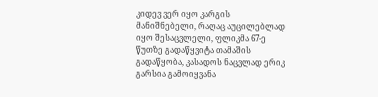კიდევ ვერ იყო კარგის მანიშნებელი, რაღაც აუცილებლად იყო შესაცვლელი, ფლიკმა 67-ე წუთზე გადაწყვიტა თამაშის გადაწყობა, კასადოს ნაცვლად ერიკ გარსია გამოიყვანა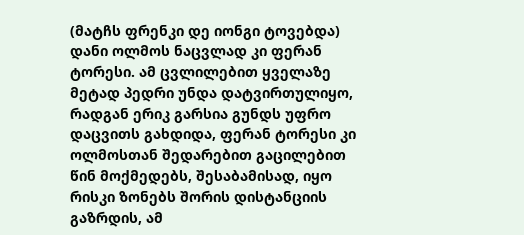(მატჩს ფრენკი დე იონგი ტოვებდა) დანი ოლმოს ნაცვლად კი ფერან ტორესი. ამ ცვლილებით ყველაზე მეტად პედრი უნდა დატვირთულიყო, რადგან ერიკ გარსია გუნდს უფრო დაცვითს გახდიდა, ფერან ტორესი კი ოლმოსთან შედარებით გაცილებით წინ მოქმედებს, შესაბამისად, იყო რისკი ზონებს შორის დისტანციის გაზრდის, ამ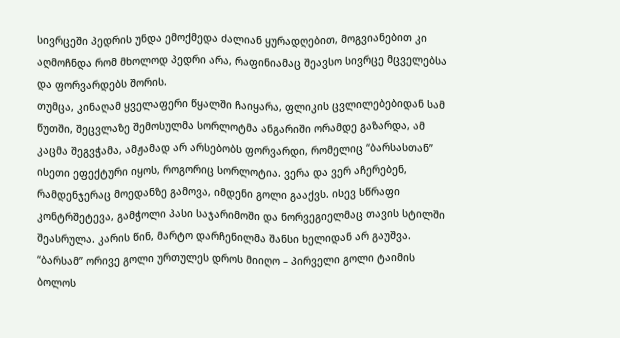სივრცეში პედრის უნდა ემოქმედა ძალიან ყურადღებით, მოგვიანებით კი აღმოჩნდა რომ მხოლოდ პედრი არა, რაფინიამაც შეავსო სივრცე მცველებსა და ფორვარდებს შორის.
თუმცა, კინაღამ ყველაფერი წყალში ჩაიყარა, ფლიკის ცვლილებებიდან სამ წუთში, შეცვლაზე შემოსულმა სორლოტმა ანგარიში ორამდე გაზარდა, ამ კაცმა შეგვჭამა, ამჟამად არ არსებობს ფორვარდი, რომელიც “ბარსასთან” ისეთი ეფექტური იყოს, როგორიც სორლოტია. ვერა და ვერ აჩერებენ, რამდენჯერაც მოედანზე გამოვა, იმდენი გოლი გააქვს. ისევ სწრაფი კონტრშეტევა, გამჭოლი პასი საჯარიმოში და ნორვეგიელმაც თავის სტილში შეასრულა. კარის წინ, მარტო დარჩენილმა შანსი ხელიდან არ გაუშვა.
“ბარსამ” ორივე გოლი ურთულეს დროს მიიღო – პირველი გოლი ტაიმის ბოლოს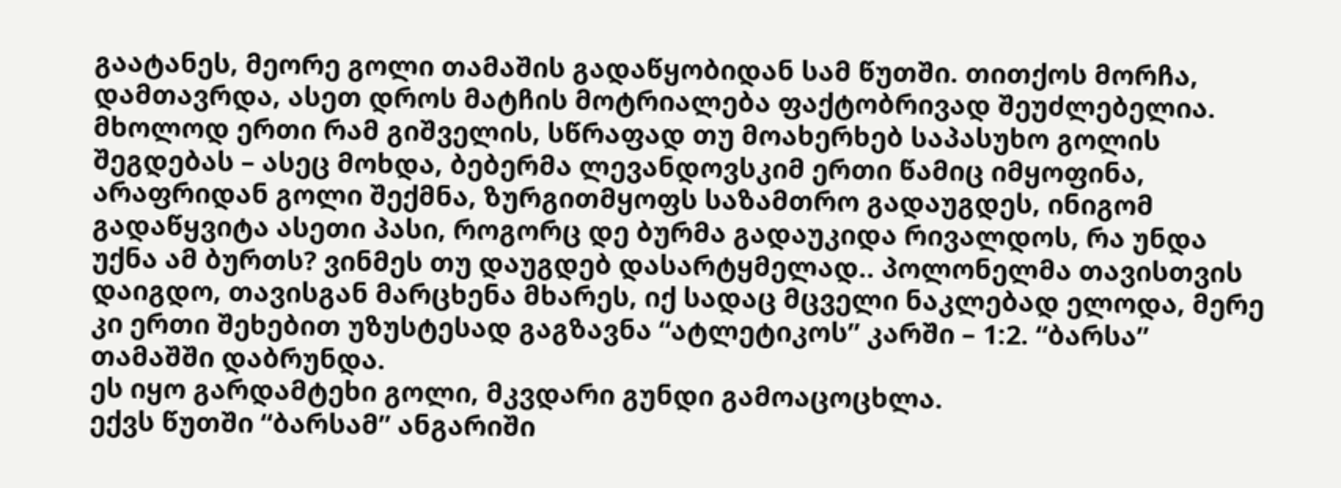გაატანეს, მეორე გოლი თამაშის გადაწყობიდან სამ წუთში. თითქოს მორჩა, დამთავრდა, ასეთ დროს მატჩის მოტრიალება ფაქტობრივად შეუძლებელია. მხოლოდ ერთი რამ გიშველის, სწრაფად თუ მოახერხებ საპასუხო გოლის შეგდებას – ასეც მოხდა, ბებერმა ლევანდოვსკიმ ერთი წამიც იმყოფინა, არაფრიდან გოლი შექმნა, ზურგითმყოფს საზამთრო გადაუგდეს, ინიგომ გადაწყვიტა ასეთი პასი, როგორც დე ბურმა გადაუკიდა რივალდოს, რა უნდა უქნა ამ ბურთს? ვინმეს თუ დაუგდებ დასარტყმელად.. პოლონელმა თავისთვის დაიგდო, თავისგან მარცხენა მხარეს, იქ სადაც მცველი ნაკლებად ელოდა, მერე კი ერთი შეხებით უზუსტესად გაგზავნა “ატლეტიკოს” კარში – 1:2. “ბარსა” თამაშში დაბრუნდა.
ეს იყო გარდამტეხი გოლი, მკვდარი გუნდი გამოაცოცხლა.
ექვს წუთში “ბარსამ” ანგარიში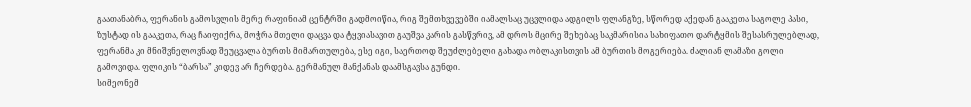გაათანაბრა, ფერანის გამოსვლის მერე რაფინიამ ცენტრში გადმოიწია, რიგ შემთხვევებში იამალსაც უცვლიდა ადგილს ფლანგზე, სწორედ აქედან გააკეთა საგოლე პასი, ზუსტად ის გააკეთა, რაც ჩაიფიქრა, მოჭრა მთელი დაცვა და ტყვიასავით გაუშვა კარის გასწვრივ, ამ დროს მცირე შეხებაც საკმარისია სახიფათო დარტყმის შესასრულებლად, ფერანმა კი მნიშვნელოვნად შეუცვალა ბურთს მიმართულება, ესე იგი, საერთოდ შეუძლებელი გახადა ობლაკისთვის ამ ბურთის მოგერიება. ძალიან ლამაზი გოლი გამოვიდა. ფლიკის “ბარსა” კიდევ არ ჩერდება. გერმანულ მანქანას დაამსგავსა გუნდი.
სიმეონემ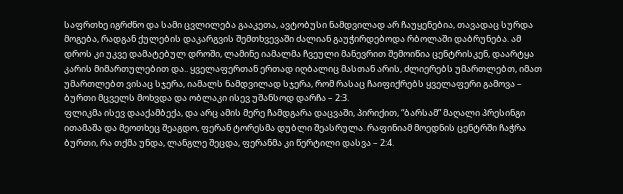საფრთხე იგრძნო და სამი ცვლილება გააკეთა, ავტობუსი ნამდვილად არ ჩაუყენებია, თავადაც სურდა მოგება, რადგან ქულების დაკარგვის შემთხვევაში ძალიან გაუჭირდებოდა რბოლაში დაბრუნება. ამ დროს კი უკვე დამატებულ დროში, ლამინე იამალმა ჩვეული მანევრით შემოიწია ცენტრისკენ, დაარტყა კარის მიმართულებით და.. ყველაფერთან ერთად იღბალიც მასთან არის, ძლიერებს უმართლებთ, იმათ უმართლებთ ვისაც სჯერა, იამალს ნამდვილად სჯერა, რომ რასაც ჩაიფიქრებს ყველაფერი გამოვა – ბურთი მცველს მოხვდა და ობლაკი ისევ უშანსოდ დარჩა – 2:3.
ფლიკმა ისევ დააქამბექა, და არც ამის მერე ჩამდგარა დაცვაში, პირიქით, “ბარსამ” მაღალი პრესინგი ითამაშა და მეოთხეც შეაგდო, ფერან ტორესმა დუბლი შეასრულა. რაფინიამ მოედნის ცენტრში ჩაჭრა ბურთი, რა თქმა უნდა, ლანგლე შეცდა, ფერანმა კი წერტილი დასვა – 2:4.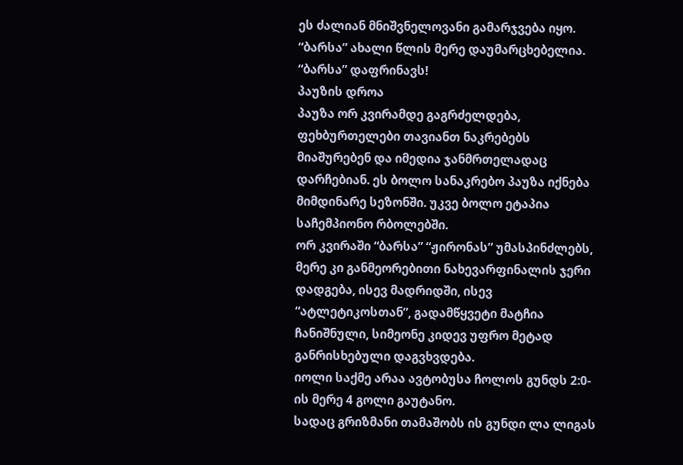ეს ძალიან მნიშვნელოვანი გამარჯვება იყო.
“ბარსა” ახალი წლის მერე დაუმარცხებელია.
“ბარსა” დაფრინავს!
პაუზის დროა
პაუზა ორ კვირამდე გაგრძელდება, ფეხბურთელები თავიანთ ნაკრებებს მიაშურებენ და იმედია ჯანმრთელადაც დარჩებიან. ეს ბოლო სანაკრებო პაუზა იქნება მიმდინარე სეზონში. უკვე ბოლო ეტაპია საჩემპიონო რბოლებში.
ორ კვირაში “ბარსა” “ჟირონას” უმასპინძლებს, მერე კი განმეორებითი ნახევარფინალის ჯერი დადგება, ისევ მადრიდში, ისევ “ატლეტიკოსთან”, გადამწყვეტი მატჩია ჩანიშნული, სიმეონე კიდევ უფრო მეტად განრისხებული დაგვხვდება.
იოლი საქმე არაა ავტობუსა ჩოლოს გუნდს 2:0-ის მერე 4 გოლი გაუტანო.
სადაც გრიზმანი თამაშობს ის გუნდი ლა ლიგას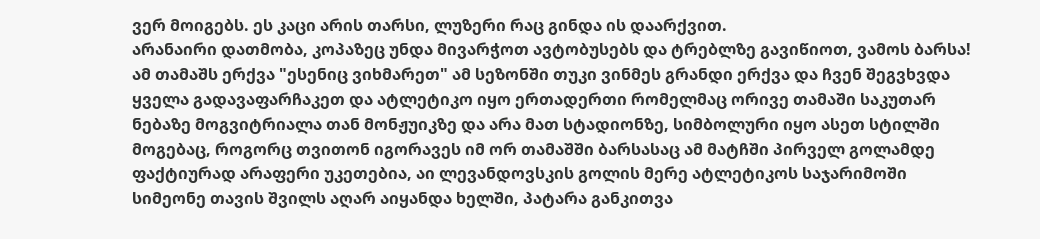ვერ მოიგებს. ეს კაცი არის თარსი, ლუზერი რაც გინდა ის დაარქვით.
არანაირი დათმობა, კოპაზეც უნდა მივარჭოთ ავტობუსებს და ტრებლზე გავიწიოთ, ვამოს ბარსა!
ამ თამაშს ერქვა "ესენიც ვიხმარეთ" ამ სეზონში თუკი ვინმეს გრანდი ერქვა და ჩვენ შეგვხვდა ყველა გადავაფარჩაკეთ და ატლეტიკო იყო ერთადერთი რომელმაც ორივე თამაში საკუთარ ნებაზე მოგვიტრიალა თან მონჟუიკზე და არა მათ სტადიონზე, სიმბოლური იყო ასეთ სტილში მოგებაც, როგორც თვითონ იგორავეს იმ ორ თამაშში ბარსასაც ამ მატჩში პირველ გოლამდე ფაქტიურად არაფერი უკეთებია, აი ლევანდოვსკის გოლის მერე ატლეტიკოს საჯარიმოში სიმეონე თავის შვილს აღარ აიყანდა ხელში, პატარა განკითვა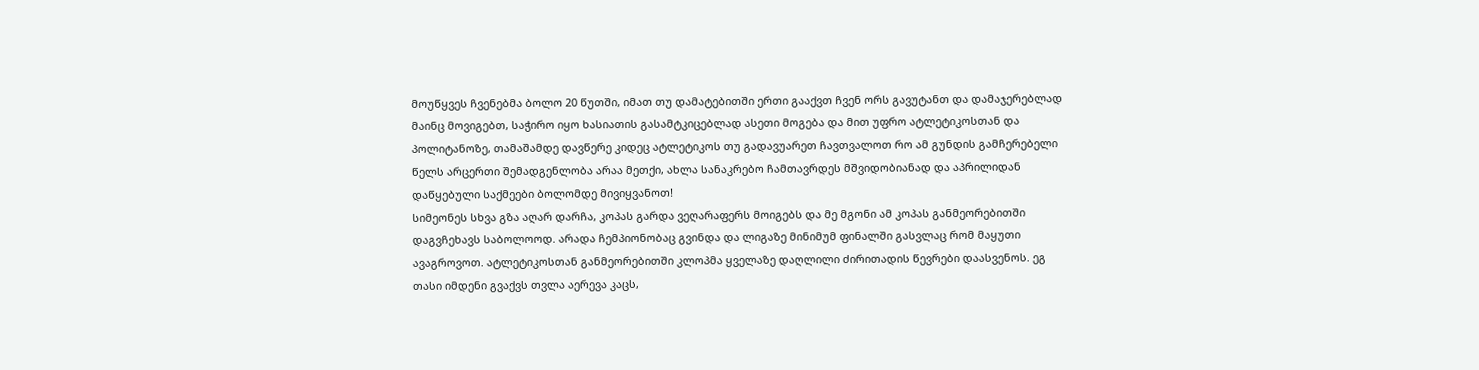მოუწყვეს ჩვენებმა ბოლო 20 წუთში, იმათ თუ დამატებითში ერთი გააქვთ ჩვენ ორს გავუტანთ და დამაჯერებლად მაინც მოვიგებთ, საჭირო იყო ხასიათის გასამტკიცებლად ასეთი მოგება და მით უფრო ატლეტიკოსთან და პოლიტანოზე, თამაშამდე დავწერე კიდეც ატლეტიკოს თუ გადავუარეთ ჩავთვალოთ რო ამ გუნდის გამჩერებელი წელს არცერთი შემადგენლობა არაა მეთქი, ახლა სანაკრებო ჩამთავრდეს მშვიდობიანად და აპრილიდან დაწყებული საქმეები ბოლომდე მივიყვანოთ!
სიმეონეს სხვა გზა აღარ დარჩა, კოპას გარდა ვეღარაფერს მოიგებს და მე მგონი ამ კოპას განმეორებითში დაგვჩეხავს საბოლოოდ. არადა ჩემპიონობაც გვინდა და ლიგაზე მინიმუმ ფინალში გასვლაც რომ მაყუთი ავაგროვოთ. ატლეტიკოსთან განმეორებითში კლოპმა ყველაზე დაღლილი ძირითადის წევრები დაასვენოს. ეგ თასი იმდენი გვაქვს თვლა აერევა კაცს,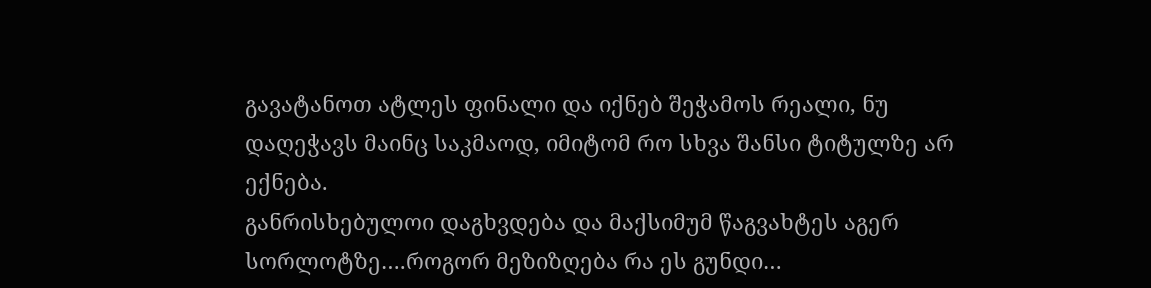გავატანოთ ატლეს ფინალი და იქნებ შეჭამოს რეალი, ნუ დაღეჭავს მაინც საკმაოდ, იმიტომ რო სხვა შანსი ტიტულზე არ ექნება.
განრისხებულოი დაგხვდება და მაქსიმუმ წაგვახტეს აგერ სორლოტზე….როგორ მეზიზღება რა ეს გუნდი…